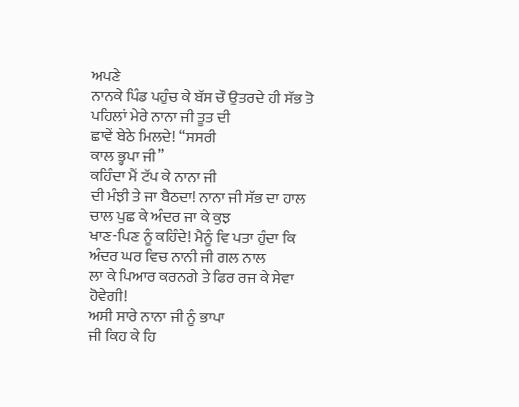ਅਪਣੇ
ਨਾਨਕੇ ਪਿੰਡ ਪਹੁੰਚ ਕੇ ਬੱਸ ਚੌ ਉਤਰਦੇ ਹੀ ਸੱਭ ਤੋ ਪਹਿਲਾਂ ਮੇਰੇ ਨਾਨਾ ਜੀ ਤੂਤ ਦੀ
ਛਾਵੇਂ ਬੇਠੇ ਮਿਲਦੇ! “ਸਸਰੀ
ਕਾਲ ਭ੍ਹਪਾ ਜੀ”
ਕਹਿੰਦਾ ਮੈਂ ਟੱਪ ਕੇ ਨਾਨਾ ਜੀ
ਦੀ ਮੰਝੀ ਤੇ ਜਾ ਬੈਠਦਾ! ਨਾਨਾ ਜੀ ਸੱਭ ਦਾ ਹਾਲ ਚਾਲ ਪੁਛ ਕੇ ਅੰਦਰ ਜਾ ਕੇ ਕੁਝ
ਖਾਣ-ਪਿਣ ਨੂੰ ਕਹਿੰਦੇ! ਮੈਨੂੰ ਵਿ ਪਤਾ ਹੁੰਦਾ ਕਿ ਅੰਦਰ ਘਰ ਵਿਚ ਨਾਨੀ ਜੀ ਗਲ ਨਾਲ
ਲਾ ਕੇ ਪਿਆਰ ਕਰਨਗੇ ਤੇ ਫਿਰ ਰਜ ਕੇ ਸੇਵਾ ਹੋਵੇਗੀ!
ਅਸੀ ਸਾਰੇ ਨਾਨਾ ਜੀ ਨੂੰ ਭਾਪਾ
ਜੀ ਕਿਹ ਕੇ ਹਿ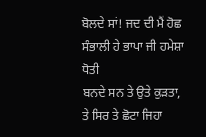ਬੋਲਦੇ ਸਾਂ! ਜਦ ਦੀ ਮੈਂ ਹੋਛ ਸੰਭਾਲੀ ਹੇ ਭਾਪਾ ਜੀ ਹਮੇਸ਼ਾ ਧੋਤੀ
ਬਨਦੇ ਸਨ ਤੇ ਉਤੇ ਕੁੜਤਾ,
ਤੇ ਸਿਰ ਤੇ ਛੋਟਾ ਜਿਹਾ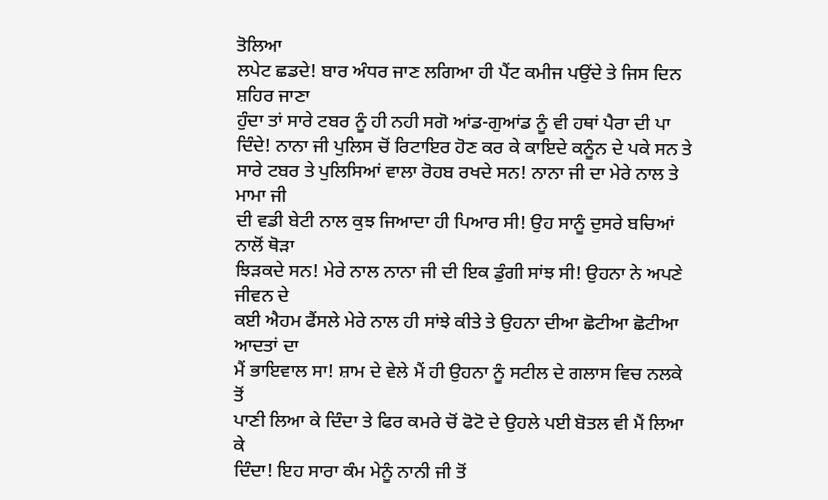ਤੋਲਿਆ
ਲਪੇਟ ਛਡਦੇ! ਬਾਰ ਅੰਧਰ ਜਾਣ ਲਗਿਆ ਹੀ ਪੈਂਟ ਕਮੀਜ ਪਉਂਦੇ ਤੇ ਜਿਸ ਦਿਨ ਸ਼ਹਿਰ ਜਾਣਾ
ਹੁੰਦਾ ਤਾਂ ਸਾਰੇ ਟਬਰ ਨੂੰ ਹੀ ਨਹੀ ਸਗੋ ਆਂਡ-ਗੁਆਂਡ ਨੂੰ ਵੀ ਹਥਾਂ ਪੈਰਾ ਦੀ ਪਾ
ਦਿੰਦੇ! ਨਾਨਾ ਜੀ ਪੁਲਿਸ ਚੋਂ ਰਿਟਾਇਰ ਹੋਣ ਕਰ ਕੇ ਕਾਇਦੇ ਕਨੂੰਨ ਦੇ ਪਕੇ ਸਨ ਤੇ
ਸਾਰੇ ਟਬਰ ਤੇ ਪੁਲਿਸਿਆਂ ਵਾਲਾ ਰੋਹਬ ਰਖਦੇ ਸਨ! ਨਾਨਾ ਜੀ ਦਾ ਮੇਰੇ ਨਾਲ ਤੇ ਮਾਮਾ ਜੀ
ਦੀ ਵਡੀ ਬੇਟੀ ਨਾਲ ਕੁਝ ਜਿਆਦਾ ਹੀ ਪਿਆਰ ਸੀ! ਉਹ ਸਾਨੂੰ ਦੁਸਰੇ ਬਚਿਆਂ ਨਾਲੋਂ ਥੋੜਾ
ਝਿੜਕਦੇ ਸਨ! ਮੇਰੇ ਨਾਲ ਨਾਨਾ ਜੀ ਦੀ ਇਕ ਡੁੰਗੀ ਸਾਂਝ ਸੀ! ਉਹਨਾ ਨੇ ਅਪਣੇ ਜੀਵਨ ਦੇ
ਕਈ ਐਹਮ ਫੈਂਸਲੇ ਮੇਰੇ ਨਾਲ ਹੀ ਸਾਂਝੇ ਕੀਤੇ ਤੇ ਉਹਨਾ ਦੀਆ ਛੋਟੀਆ ਛੋਟੀਆ ਆਦਤਾਂ ਦਾ
ਮੈਂ ਭਾਇਵਾਲ ਸਾ! ਸ਼ਾਮ ਦੇ ਵੇਲੇ ਮੈਂ ਹੀ ਉਹਨਾ ਨੂੰ ਸਟੀਲ ਦੇ ਗਲਾਸ ਵਿਚ ਨਲਕੇ ਤੋਂ
ਪਾਣੀ ਲਿਆ ਕੇ ਦਿੰਦਾ ਤੇ ਫਿਰ ਕਮਰੇ ਚੋਂ ਫੋਟੋ ਦੇ ਉਹਲੇ ਪਈ ਬੋਤਲ ਵੀ ਮੈਂ ਲਿਆ ਕੇ
ਦਿੰਦਾ! ਇਹ ਸਾਰਾ ਕੰਮ ਮੇਨੂੰ ਨਾਨੀ ਜੀ ਤੋਂ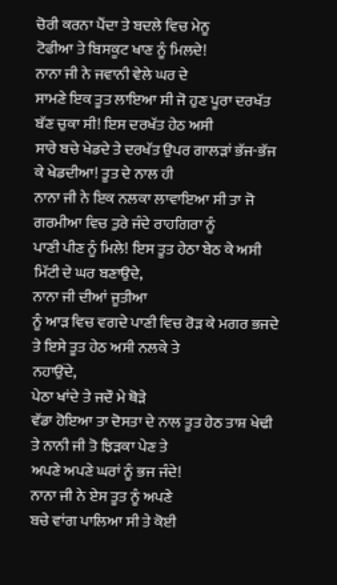ਚੋਰੀ ਕਰਨਾ ਪੈਂਦਾ ਤੇ ਬਦਲੇ ਵਿਚ ਮੇਨੂ
ਟੋਫੀਆ ਤੇ ਬਿਸਕੂਟ ਖਾਣ ਨੂੰ ਮਿਲਦੇ!
ਨਾਨਾ ਜੀ ਨੇ ਜਵਾਨੀ ਵੇਲੇ ਘਰ ਦੇ
ਸਾਮਣੇ ਇਕ ਤੂਤ ਲਾਇਆ ਸੀ ਜੋ ਹੁਣ ਪੂਰਾ ਦਰਖੱਤ ਬੱਣ ਚੁਕਾ ਸੀ! ਇਸ ਦਰਖੱਤ ਹੇਠ ਅਸੀ
ਸਾਰੇ ਬਚੇ ਖੇਡਦੇ ਤੇ ਦਰਖੱਤ ਉਪਰ ਗਾਲੜਾਂ ਭੱਜ-ਭੱਜ ਕੇ ਖੇਡਦੀਆ! ਤੂਤ ਦੇ ਨਾਲ ਹੀ
ਨਾਨਾ ਜੀ ਨੇ ਇਕ ਨਲਕਾ ਲਾਵਾਇਆ ਸੀ ਤਾ ਜੋ ਗਰਮੀਆ ਵਿਚ ਤੁਰੇ ਜੰਦੇ ਰਾਹਗਿਰਾ ਨੂੰ
ਪਾਣੀ ਪੀਣ ਨੂੰ ਮਿਲੇ! ਇਸ ਤੂਤ ਹੇਠਾ ਬੇਠ ਕੇ ਅਸੀ ਮਿੱਟੀ ਦੇ ਘਰ ਬਣਾਉਦੇ,
ਨਾਨਾ ਜੀ ਦੀਆਂ ਜੂਤੀਆ
ਨੂੰ ਆੜ ਵਿਚ ਵਗਦੇ ਪਾਣੀ ਵਿਚ ਰੋੜ ਕੇ ਮਗਰ ਭਜਦੇ ਤੇ ਇਸੇ ਤੂਤ ਹੇਠ ਅਸੀ ਨਲਕੇ ਤੇ
ਨਹਾਉਂਦੇ,
ਪੇਠਾ ਖਾਂਦੇ ਤੇ ਜਦੌ ਮੇ ਥੋੜੇ
ਵੱਡਾ ਹੋਇਆ ਤਾ ਦੋਸਤਾ ਦੇ ਨਾਲ ਤੂਤ ਹੇਠ ਤਾਸ਼ ਖੇਢੀ ਤੇ ਨਾਨੀ ਜੀ ਤੋ ਝਿੜਕਾ ਪੇਣ ਤੇ
ਅਪਣੇ ਅਪਣੇ ਘਰਾਂ ਨੂੰ ਭਜ ਜੰਦੇ!
ਨਾਨਾ ਜੀ ਨੇ ਏਸ ਤੂਤ ਨੂੰ ਅਪਣੇ
ਬਚੇ ਵਾਂਗ ਪਾਲਿਆ ਸੀ ਤੇ ਕੋਈ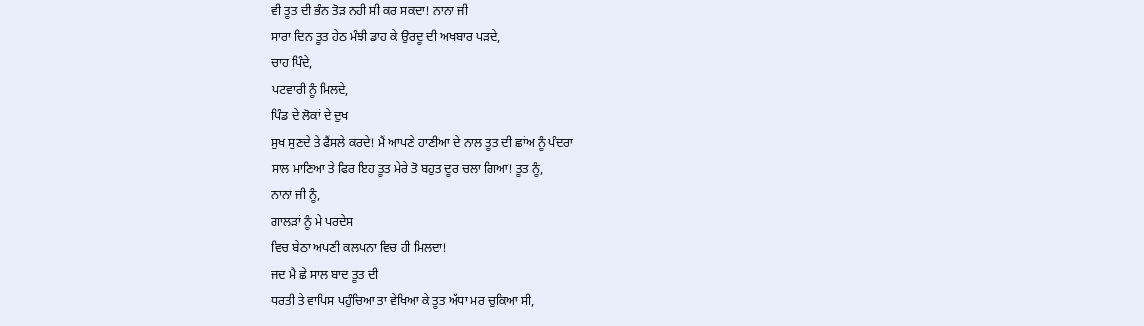ਵੀ ਤੂਤ ਦੀ ਭੰਨ ਤੋੜ ਨਹੀ ਸੀ ਕਰ ਸਕਦਾ! ਨਾਨਾ ਜੀ
ਸਾਰਾ ਦਿਨ ਤੂਤ ਹੇਠ ਮੰਝੀ ਡਾਹ ਕੇ ਉਰਦੂ ਦੀ ਅਖਬਾਰ ਪੜਦੇ,
ਚਾਹ ਪਿੰਦੇ,
ਪਟਵਾਰੀ ਨੂੰ ਮਿਲਦੇ,
ਪਿੰਡ ਦੇ ਲੋਕਾਂ ਦੇ ਦੁਖ
ਸੁਖ ਸੁਣਦੇ ਤੇ ਫੈਂਸਲੇ ਕਰਦੇ! ਮੈਂ ਆਪਣੇ ਹਾਣੀਆ ਦੇ ਨਾਲ ਤੂਤ ਦੀ ਛਾਂਅ ਨੂੰ ਪੰਦਰਾ
ਸਾਲ ਮਾਣਿਆ ਤੇ ਫਿਰ ਇਹ ਤੂਤ ਮੇਰੇ ਤੋ ਬਹੁਤ ਦੂਰ ਚਲਾ ਗਿਆ! ਤੂਤ ਨੂੰ,
ਨਾਨਾ ਜੀ ਨੂੰ,
ਗਾਲੜਾਂ ਨੂੰ ਮੇ ਪਰਦੇਸ
ਵਿਚ ਬੇਠਾ ਅਪਣੀ ਕਲਪਨਾ ਵਿਚ ਹੀ ਮਿਲਦਾ!
ਜਦ ਮੈ ਛੇ ਸਾਲ ਬਾਦ ਤੂਤ ਦੀ
ਧਰਤੀ ਤੇ ਵਾਪਿਸ ਪਹੁੰਚਿਆ ਤਾ ਵੇਖਿਆ ਕੇ ਤੂਤ ਅੱਧਾ ਮਰ ਚੁਕਿਆ ਸੀ,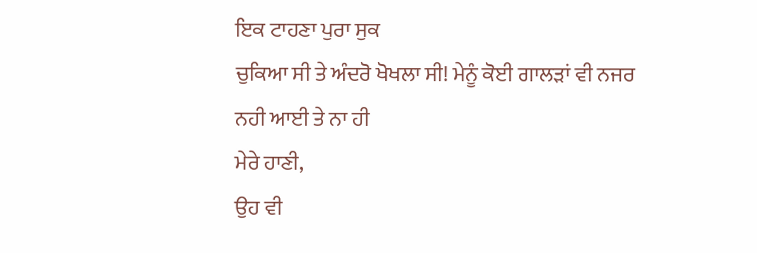ਇਕ ਟਾਹਣਾ ਪੁਰਾ ਸੁਕ
ਚੁਕਿਆ ਸੀ ਤੇ ਅੰਦਰੋ ਖੋਖਲਾ ਸੀ! ਮੇਨੂੰ ਕੋਈ ਗਾਲੜਾਂ ਵੀ ਨਜਰ ਨਹੀ ਆਈ ਤੇ ਨਾ ਹੀ
ਮੇਰੇ ਹਾਣੀ,
ਉਹ ਵੀ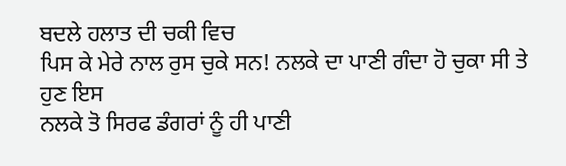ਬਦਲੇ ਹਲਾਤ ਦੀ ਚਕੀ ਵਿਚ
ਪਿਸ ਕੇ ਮੇਰੇ ਨਾਲ ਰੁਸ ਚੁਕੇ ਸਨ! ਨਲਕੇ ਦਾ ਪਾਣੀ ਗੰਦਾ ਹੋ ਚੁਕਾ ਸੀ ਤੇ ਹੁਣ ਇਸ
ਨਲਕੇ ਤੋ ਸਿਰਫ ਡੰਗਰਾਂ ਨੂੰ ਹੀ ਪਾਣੀ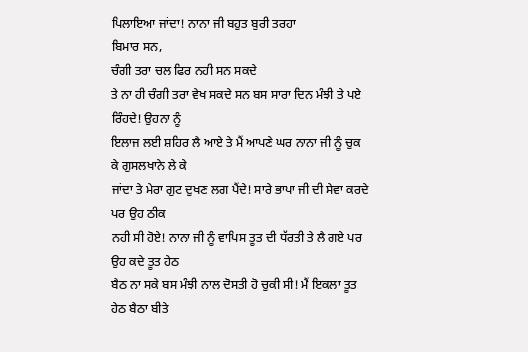ਪਿਲਾਇਆ ਜਾਂਦਾ! ਨਾਨਾ ਜੀ ਬਹੁਤ ਬੁਰੀ ਤਰਹਾ
ਬਿਮਾਰ ਸਨ,
ਚੰਗੀ ਤਰਾ ਚਲ ਫਿਰ ਨਹੀ ਸਨ ਸਕਦੇ
ਤੇ ਨਾ ਹੀ ਚੰਗੀ ਤਰਾ ਵੇਖ ਸਕਦੇ ਸਨ ਬਸ ਸਾਰਾ ਦਿਨ ਮੰਝੀ ਤੇ ਪਏ ਰਿੰਹਦੇ! ਉਹਨਾ ਨੂੰ
ਇਲਾਜ ਲਈ ਸ਼ਹਿਰ ਲੈ ਆਏ ਤੇ ਮੈਂ ਆਪਣੇ ਘਰ ਨਾਨਾ ਜੀ ਨੂੰ ਚੁਕ ਕੇ ਗੁਸਲਖਾਨੇ ਲੇ ਕੇ
ਜਾਂਦਾ ਤੇ ਮੇਰਾ ਗੁਟ ਦੁਖਣ ਲਗ ਪੈਂਦੇ! ਸਾਰੇ ਭਾਪਾ ਜੀ ਦੀ ਸੇਵਾ ਕਰਦੇ ਪਰ ਉਹ ਠੀਕ
ਨਹੀ ਸੀ ਹੋਏ! ਨਾਨਾ ਜੀ ਨੂੰ ਵਾਪਿਸ ਤੂਤ ਦੀ ਧੱਰਤੀ ਤੇ ਲੈ ਗਏ ਪਰ ਉਹ ਕਦੇ ਤੂਤ ਹੇਠ
ਬੈਠ ਨਾ ਸਕੇ ਬਸ ਮੰਝੀ ਨਾਲ ਦੋਸਤੀ ਹੋ ਚੁਕੀ ਸੀ! ਮੈਂ ਇਕਲਾ ਤੂਤ ਹੇਠ ਬੈਠਾ ਬੀਤੇ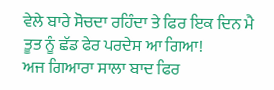ਵੇਲੇ ਬਾਰੇ ਸੋਚਦਾ ਰਹਿੰਦਾ ਤੇ ਫਿਰ ਇਕ ਦਿਨ ਮੈ ਤੂਤ ਨੂੰ ਛੱਡ ਫੇਰ ਪਰਦੇਸ ਆ ਗਿਆ!
ਅਜ ਗਿਆਰਾ ਸਾਲਾ ਬਾਦ ਫਿਰ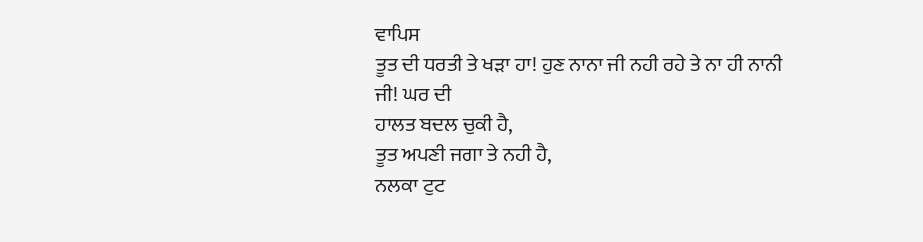ਵਾਪਿਸ
ਤੂਤ ਦੀ ਧਰਤੀ ਤੇ ਖੜਾ ਹਾ! ਹੁਣ ਨਾਨਾ ਜੀ ਨਹੀ ਰਹੇ ਤੇ ਨਾ ਹੀ ਨਾਨੀ ਜੀ! ਘਰ ਦੀ
ਹਾਲਤ ਬਦਲ ਚੁਕੀ ਹੈ,
ਤੂਤ ਅਪਣੀ ਜਗਾ ਤੇ ਨਹੀ ਹੈ,
ਨਲਕਾ ਟੁਟ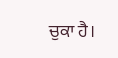ਚੁਕਾ ਹੈ।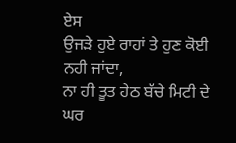ਏਸ
ਉਜੜੇ ਹੁਏ ਰਾਹਾਂ ਤੇ ਹੁਣ ਕੋਈ ਨਹੀ ਜਾਂਦਾ,
ਨਾ ਹੀ ਤੂਤ ਹੇਠ ਬੱਚੇ ਮਿਟੀ ਦੇ
ਘਰ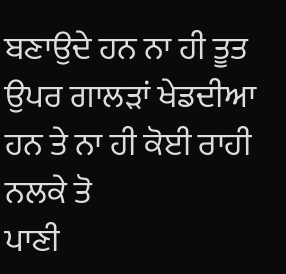ਬਣਾਉਦੇ ਹਨ ਨਾ ਹੀ ਤੂਤ ਉਪਰ ਗਾਲੜਾਂ ਖੇਡਦੀਆ ਹਨ ਤੇ ਨਾ ਹੀ ਕੋਈ ਰਾਹੀ ਨਲਕੇ ਤੋ
ਪਾਣੀ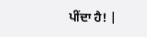ਪੀਂਦਾ ਹੈ! |